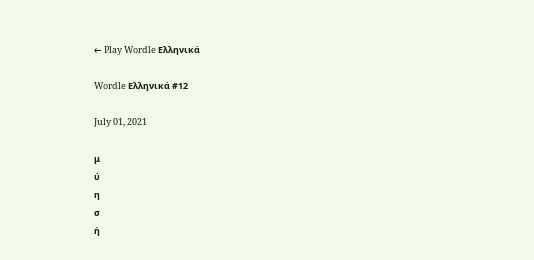← Play Wordle Ελληνικά

Wordle Ελληνικά #12

July 01, 2021

μ
ύ
η
σ
ή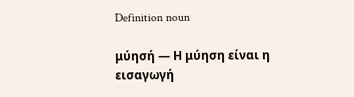Definition noun

μύησή — Η μύηση είναι η εισαγωγή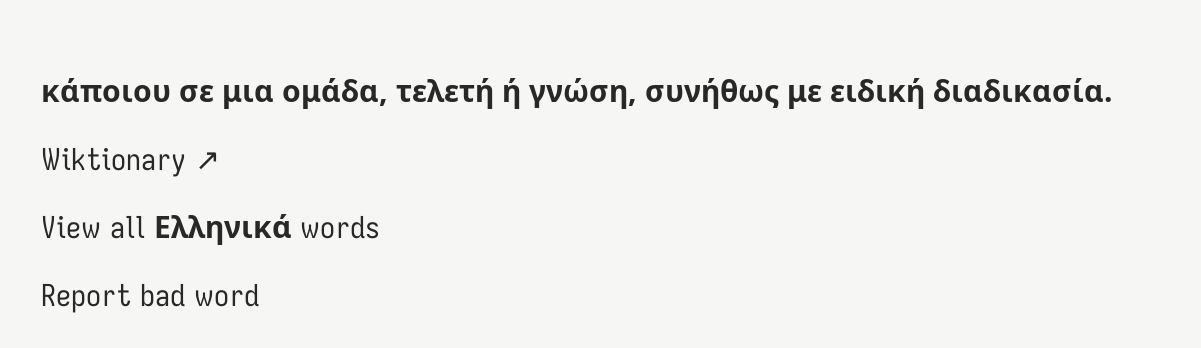κάποιου σε μια ομάδα, τελετή ή γνώση, συνήθως με ειδική διαδικασία.

Wiktionary ↗

View all Ελληνικά words

Report bad word